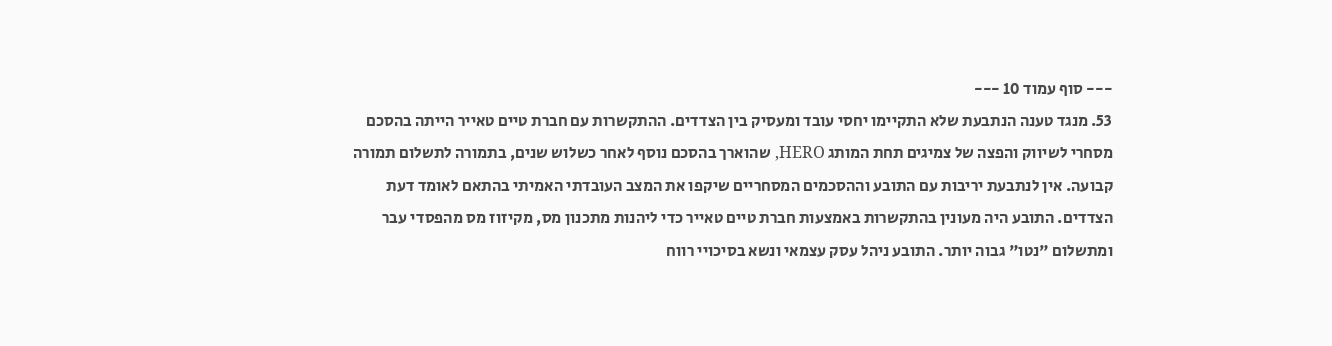--- סוף עמוד 10 ---
53. מנגד טענה הנתבעת שלא התקיימו יחסי עובד ומעסיק בין הצדדים. ההתקשרות עם חברת טיים טאייר הייתה בהסכם מסחרי לשיווק והפצה של צמיגים תחת המותג HERO, שהוארך בהסכם נוסף לאחר כשלוש שנים, בתמורה לתשלום תמורה קבועה. אין לנתבעת יריבות עם התובע וההסכמים המסחריים שיקפו את המצב העובדתי האמיתי בהתאם לאומד דעת הצדדים. התובע היה מעונין בהתקשרות באמצעות חברת טיים טאייר כדי ליהנות מתכנון מס, מקיזוז מס מהפסדי עבר ומתשלום "נטו" גבוה יותר. התובע ניהל עסק עצמאי ונשא בסיכויי רווח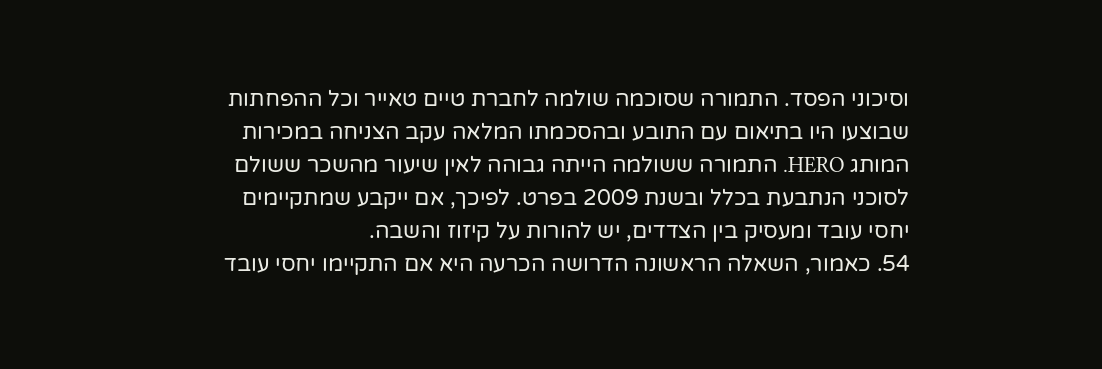וסיכוני הפסד. התמורה שסוכמה שולמה לחברת טיים טאייר וכל ההפחתות שבוצעו היו בתיאום עם התובע ובהסכמתו המלאה עקב הצניחה במכירות המותג HERO. התמורה ששולמה הייתה גבוהה לאין שיעור מהשכר ששולם לסוכני הנתבעת בכלל ובשנת 2009 בפרט. לפיכך, אם ייקבע שמתקיימים יחסי עובד ומעסיק בין הצדדים, יש להורות על קיזוז והשבה.
54. כאמור, השאלה הראשונה הדרושה הכרעה היא אם התקיימו יחסי עובד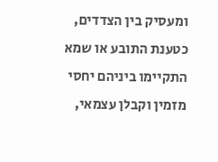ומעסיק בין הצדדים, כטענת התובע או שמא התקיימו ביניהם יחסי מזמין וקבלן עצמאי,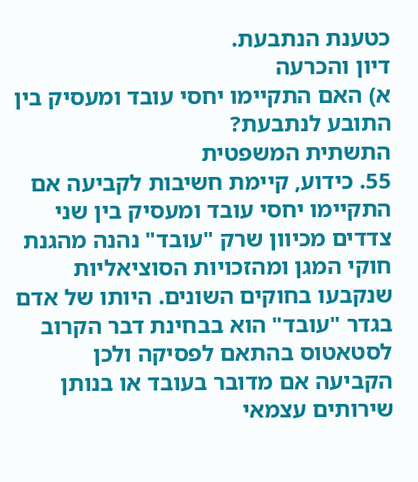כטענת הנתבעת.
דיון והכרעה
א) האם התקיימו יחסי עובד ומעסיק בין התובע לנתבעת?
התשתית המשפטית
55. כידוע, קיימת חשיבות לקביעה אם התקיימו יחסי עובד ומעסיק בין שני צדדים מכיוון שרק "עובד" נהנה מהגנת חוקי המגן ומהזכויות הסוציאליות שנקבעו בחוקים השונים. היותו של אדם בגדר "עובד" הוא בבחינת דבר הקרוב לסטאטוס בהתאם לפסיקה ולכן הקביעה אם מדובר בעובד או בנותן שירותים עצמאי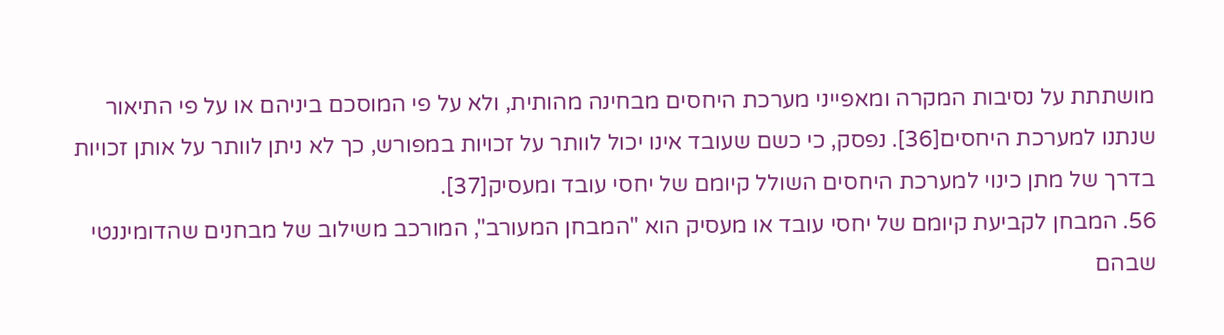מושתתת על נסיבות המקרה ומאפייני מערכת היחסים מבחינה מהותית, ולא על פי המוסכם ביניהם או על פי התיאור שנתנו למערכת היחסים[36]. נפסק, כי כשם שעובד אינו יכול לוותר על זכויות במפורש, כך לא ניתן לוותר על אותן זכויות בדרך של מתן כינוי למערכת היחסים השולל קיומם של יחסי עובד ומעסיק[37].
56. המבחן לקביעת קיומם של יחסי עובד או מעסיק הוא "המבחן המעורב", המורכב משילוב של מבחנים שהדומיננטי שבהם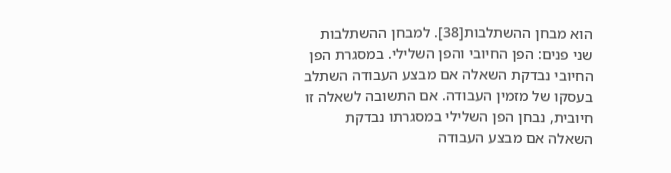הוא מבחן ההשתלבות[38]. למבחן ההשתלבות שני פנים: הפן החיובי והפן השלילי. במסגרת הפן החיובי נבדקת השאלה אם מבצע העבודה השתלב בעסקו של מזמין העבודה. אם התשובה לשאלה זו חיובית, נבחן הפן השלילי במסגרתו נבדקת השאלה אם מבצע העבודה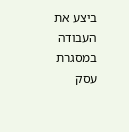ביצע את העבודה במסגרת עסק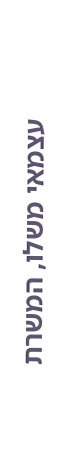עצמאי משלו, המשרת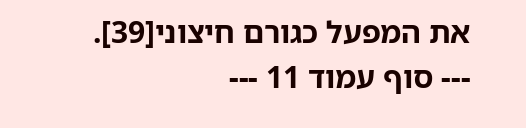את המפעל כגורם חיצוני[39].
--- סוף עמוד 11 ---